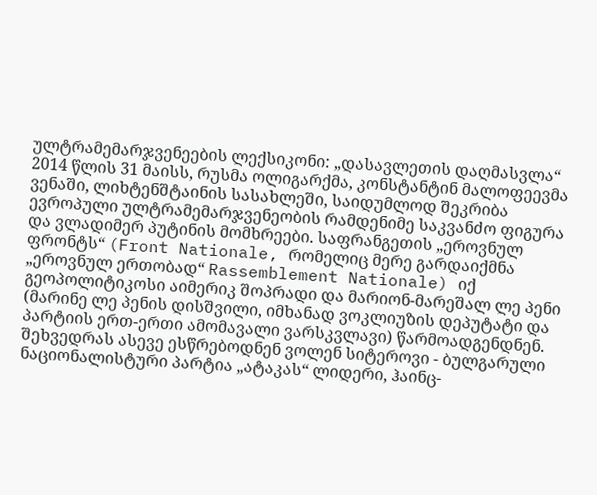ულტრამემარჯვენეების ლექსიკონი: „დასავლეთის დაღმასვლა“
2014 წლის 31 მაისს, რუსმა ოლიგარქმა, კონსტანტინ მალოფეევმა ვენაში, ლიხტენშტაინის სასახლეში, საიდუმლოდ შეკრიბა ევროპული ულტრამემარჯვენეობის რამდენიმე საკვანძო ფიგურა და ვლადიმერ პუტინის მომხრეები. საფრანგეთის „ეროვნულ ფრონტს“ (Front Nationale, რომელიც მერე გარდაიქმნა „ეროვნულ ერთობად“ Rassemblement Nationale) იქ გეოპოლიტიკოსი აიმერიკ შოპრადი და მარიონ-მარეშალ ლე პენი (მარინე ლე პენის დისშვილი, იმხანად ვოკლიუზის დეპუტატი და პარტიის ერთ-ერთი ამომავალი ვარსკვლავი) წარმოადგენდნენ. შეხვედრას ასევე ესწრებოდნენ ვოლენ სიტეროვი - ბულგარული ნაციონალისტური პარტია „ატაკას“ ლიდერი, ჰაინც-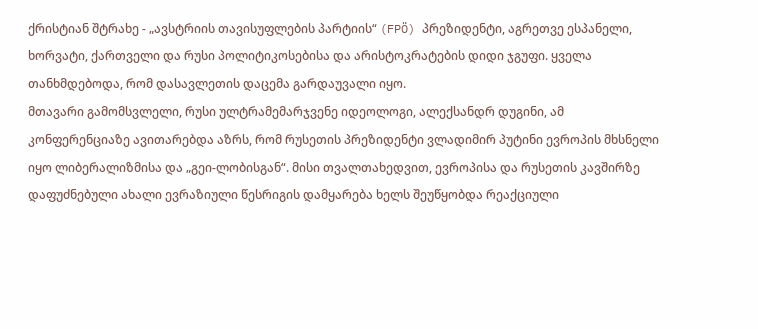ქრისტიან შტრახე - „ავსტრიის თავისუფლების პარტიის“ (FPÖ) პრეზიდენტი, აგრეთვე ესპანელი, ხორვატი, ქართველი და რუსი პოლიტიკოსებისა და არისტოკრატების დიდი ჯგუფი. ყველა თანხმდებოდა, რომ დასავლეთის დაცემა გარდაუვალი იყო.
მთავარი გამომსვლელი, რუსი ულტრამემარჯვენე იდეოლოგი, ალექსანდრ დუგინი, ამ კონფერენციაზე ავითარებდა აზრს, რომ რუსეთის პრეზიდენტი ვლადიმირ პუტინი ევროპის მხსნელი იყო ლიბერალიზმისა და „გეი-ლობისგან“. მისი თვალთახედვით, ევროპისა და რუსეთის კავშირზე დაფუძნებული ახალი ევრაზიული წესრიგის დამყარება ხელს შეუწყობდა რეაქციული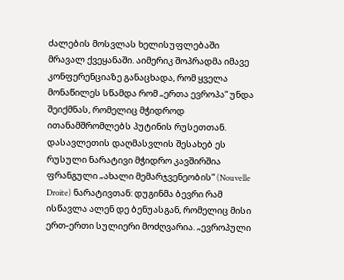ძალების მოსვლას ხელისუფლებაში მრავალ ქვეყანაში. აიმერიკ შოპრადმა იმავე კონფერენციაზე განაცხადა, რომ ყველა მონაწილეს სწამდა რომ „ერთა ევროპა“ უნდა შეიქმნას, რომელიც მჭიდროდ ითანამშრომლებს პუტინის რუსეთთან.
დასავლეთის დაღმასვლის შესახებ ეს რუსული ნარატივი მჭიდრო კავშირშია ფრანგული „ახალი მემარჯვენეობის“ (Nouvelle Droite) ნარატივთან: დუგინმა ბევრი რამ ისწავლა ალენ დე ბენუასგან, რომელიც მისი ერთ-ერთი სულიერი მოძღვარია. „ევროპული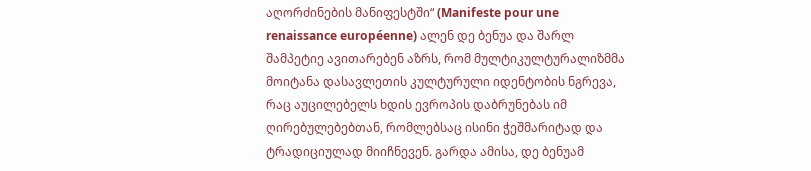აღორძინების მანიფესტში“ (Manifeste pour une renaissance européenne) ალენ დე ბენუა და შარლ შამპეტიე ავითარებენ აზრს, რომ მულტიკულტურალიზმმა მოიტანა დასავლეთის კულტურული იდენტობის ნგრევა, რაც აუცილებელს ხდის ევროპის დაბრუნებას იმ ღირებულებებთან, რომლებსაც ისინი ჭეშმარიტად და ტრადიციულად მიიჩნევენ. გარდა ამისა, დე ბენუამ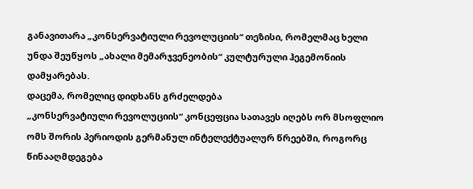განავითარა „კონსერვატიული რევოლუციის“ თეზისი, რომელმაც ხელი უნდა შეუწყოს „ახალი მემარჯვენეობის“ კულტურული ჰეგემონიის დამყარებას.
დაცემა, რომელიც დიდხანს გრძელდება
„კონსერვატიული რევოლუციის“ კონცეფცია სათავეს იღებს ორ მსოფლიო ომს შორის პერიოდის გერმანულ ინტელექტუალურ წრეებში, როგორც წინააღმდეგება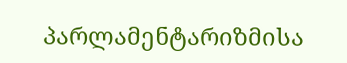პარლამენტარიზმისა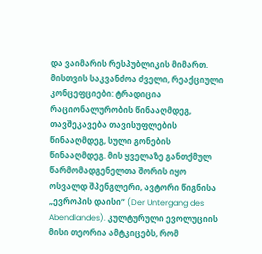და ვაიმარის რესპუბლიკის მიმართ. მისთვის საკვანძოა ძველი, რეაქციული კონცეფციები: ტრადიცია რაციონალურობის წინააღმდეგ, თავშეკავება თავისუფლების წინააღმდეგ, სული გონების წინააღმდეგ. მის ყველაზე განთქმულ წარმომადგენელთა შორის იყო ოსვალდ შპენგლერი, ავტორი წიგნისა „ევროპის დაისი“ (Der Untergang des Abendlandes). კულტურული ევოლუციის მისი თეორია ამტკიცებს, რომ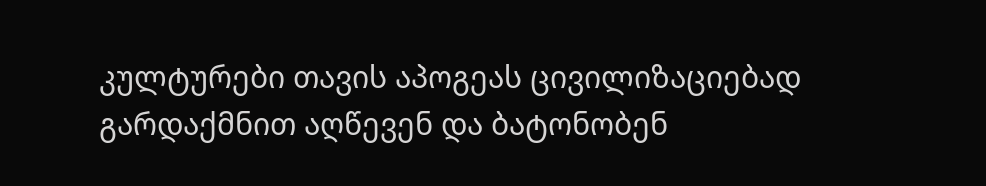კულტურები თავის აპოგეას ცივილიზაციებად გარდაქმნით აღწევენ და ბატონობენ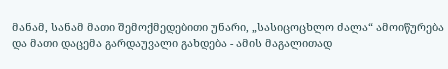მანამ, სანამ მათი შემოქმედებითი უნარი, „სასიცოცხლო ძალა“ ამოიწურება და მათი დაცემა გარდაუვალი გახდება - ამის მაგალითად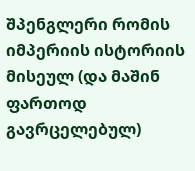შპენგლერი რომის იმპერიის ისტორიის მისეულ (და მაშინ ფართოდ გავრცელებულ)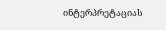ინტერპრეტაციას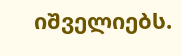იშველიებს.